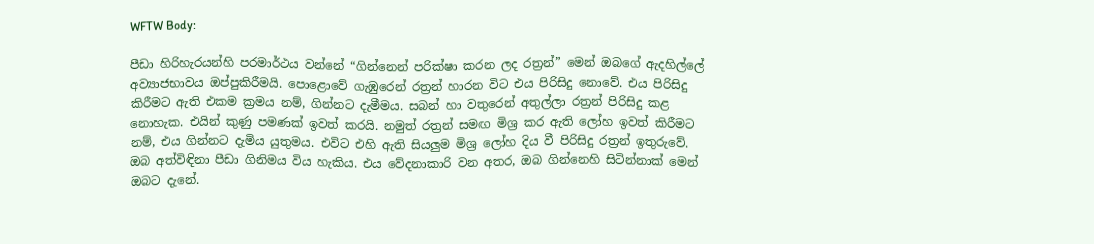WFTW Body:

පීඩා හිරිහැරයන්හි පරමාර්ථය වන්නේ “ගින්නෙන් පරික්ෂා කරන ලද රත්‍රන්” මෙන් ඔබගේ ඇදහිල්ලේ අව්‍යාජභාවය ඔප්පුකිරීමයි. පොළොවේ ගැඹුරෙන් රත්‍රන් හාරන විට එය පිරිසිදු නොවේ. එය පිරිසිදු කිරීමට ඇති එකම ක්‍රමය නම්, ගින්නට දැමීමය. සබන් හා වතුරෙන් අතුල්ලා රත්‍රන් පිරිසිදු කළ නොහැක. එයින් කුණු පමණක් ඉවත් කරයි. නමුත් රත්‍රන් සමඟ මිශ්‍ර කර ඇති ලෝහ ඉවත් කිරීමට නම්, එය ගින්නට දැමිය යුතුමය. එවිට එහි ඇති සියලුම මිශ්‍ර ලෝහ දිය වී පිරිසිදු රත්‍රන් ඉතුරුවේ. ඔබ අත්විඳිනා පීඩා ගිනිමය විය හැකිය. එය වේදනාකාරි වන අතර, ඔබ ගින්නෙහි සිටින්නාක් මෙන් ඔබට දැනේ.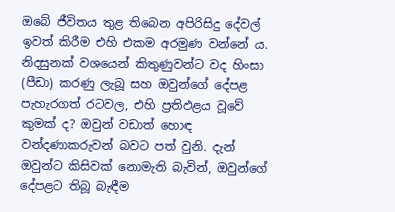ඔබේ ජීවිතය තුළ තිබෙන අපිරිසිදු දේවල් ඉවත් කිරීම එහි එකම අරමුණ වන්නේ ය. නිදසුනක් වශයෙන් කිතුණුවන්ට වද හිංසා (පීඩා) කරණු ලැබූ සහ ඔවුන්ගේ දේපළ පැහැරගත් රටවල, එහි ප්‍රතිඵළය වූවේ කුමක් ද? ඔවුන් වඩාත් හොඳ වන්දණාකරුවන් බවට පත් වුනි. දැන් ඔවුන්ට කිසිවක් නොමැති බැවින්, ඔවුන්ගේ දේපළට තිබූ බැඳීම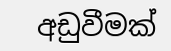අඩුවීමක්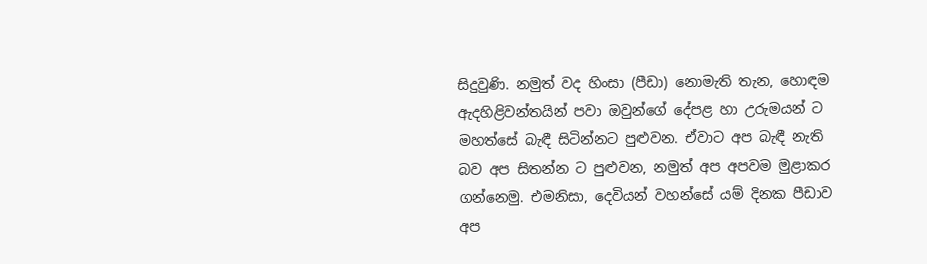සිදුවුණි. නමුත් වද හිංසා (පීඩා) නොමැති තැන, හොඳම ඇදහිළිවන්තයින් පවා ඔවුන්ගේ දේපළ හා උරුමයන් ට මහත්සේ බැඳී සිටින්නට පුළුවන. ඒවාට අප බැඳී නැති බව අප සිතන්න ට පුළුවන, නමුත් අප අපවම මුළාකර ගන්නෙමු. එමනිසා, දෙවියන් වහන්සේ යම් දිනක පීඩාව අප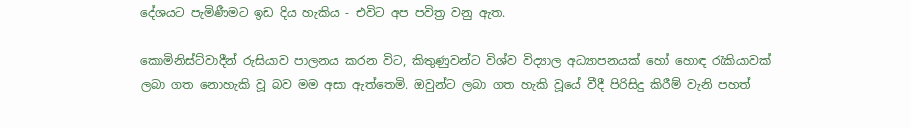දේශයට පැමිණීමට ඉඩ දිය හැකිය - එවිට අප පවිත්‍ර වනු ඇත.

කොමිනිස්ට්වාදීන් රුසියාව පාලනය කරන විට, කිතුණුවන්ට විශ්ව විද්‍යාල අධ්‍යාපනයක් හෝ හොඳ රැකියාවක් ලබා ගත නොහැකි වූ බව මම අසා ඇත්තෙමි. ඔවුන්ට ලබා ගත හැකි වූයේ වීදී පිරිසිදු කිරීම් වැනි පහත්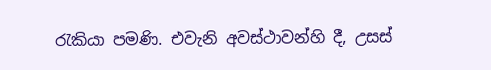රැකියා පමණි. එවැනි අවස්ථාවන්හි දී, උසස්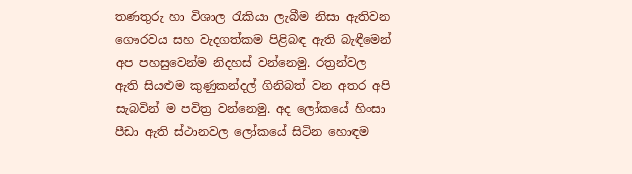තණතුරු හා විශාල රැකියා ලැබීම නිසා ඇතිවන ගෞරවය සහ වැදගත්කම පිළිබඳ ඇති බැඳීමෙන් අප පහසුවෙන්ම නිදහස් වන්නෙමු. රත්‍රන්වල ඇති සියළුම කුණුකන්දල් ගිනිබත් වන අතර අපි සැබවින් ම පවිත්‍ර වන්නෙමු. අද ලෝකයේ හිංසා පීඩා ඇති ස්ථානවල ලෝකයේ සිටින හොඳම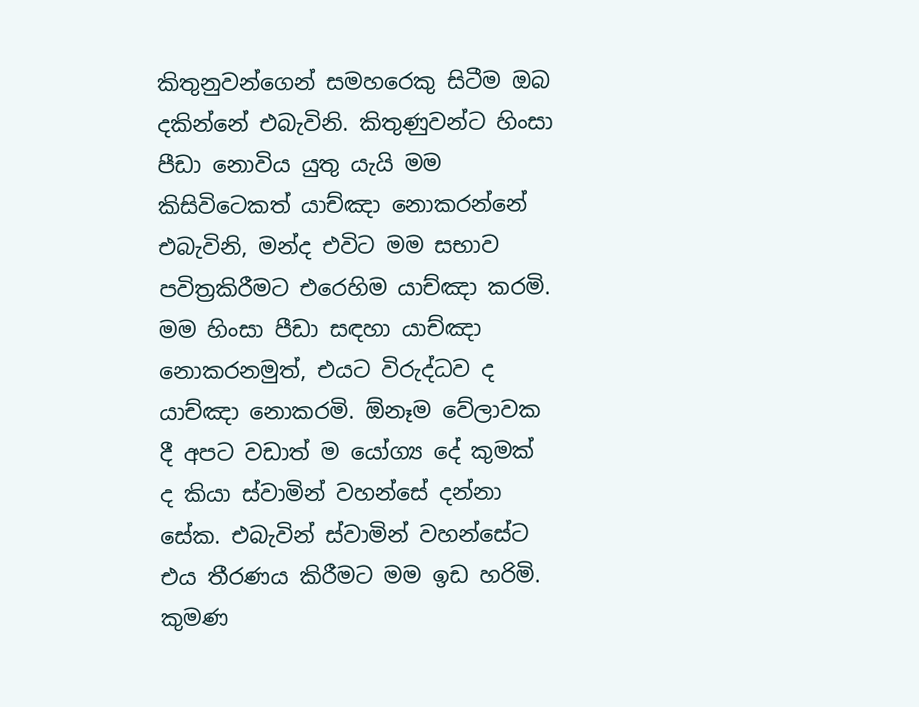කිතුනුවන්ගෙන් සමහරෙකු සිටීම ඔබ දකින්නේ එබැවිනි. කිතුණුවන්ට හිංසා පීඩා නොවිය යුතු යැයි මම කිසිවිටෙකත් යාච්ඤා නොකරන්නේ එබැවිනි, මන්ද එවිට මම සභාව පවිත්‍රකිරීමට එරෙහිම යාච්ඤා කරමි. මම හිංසා පීඩා සඳහා යාච්ඤා නොකරනමුත්, එයට විරුද්ධව ද යාච්ඤා නොකරමි. ඕනෑම වේලාවක දී අපට වඩාත් ම යෝග්‍ය දේ කුමක් ද කියා ස්වාමින් වහන්සේ දන්නා සේක. එබැවින් ස්වාමින් වහන්සේට එය තීරණය කිරීමට මම ඉඩ හරිමි. කුමණ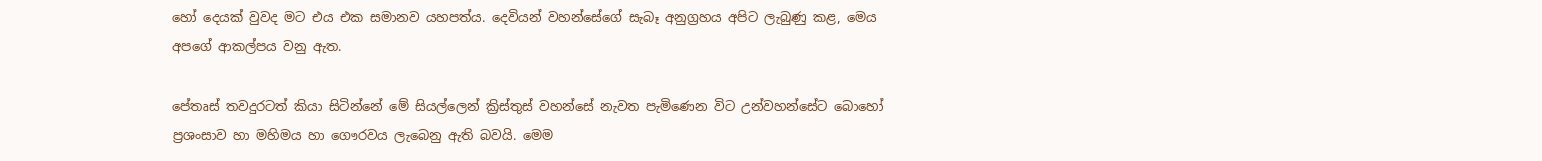හෝ දෙයක් වුවද මට එය එක සමානව යහපත්ය. දෙවියන් වහන්සේගේ සැබෑ අනුග්‍රහය අපිට ලැබුණු කළ, මෙය අපගේ ආකල්පය වනු ඇත.

පේතෘස් තවදුරටත් කියා සිටින්නේ මේ සියල්ලෙන් ක්‍රිස්තුස් වහන්සේ නැවත පැමිණෙන විට උන්වහන්සේට බොහෝ ප්‍රශංසාව හා මහිමය හා ගෞරවය ලැබෙනු ඇති බවයි. මෙම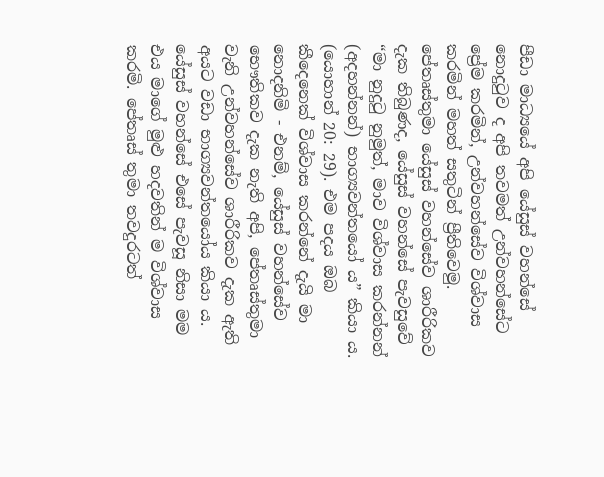පීඩා මාධ්‍යයේ අපි යේසුස් වහන්සේ නොදුටුව ද අපි තවමත් උන්වහන්සේට ප්‍රේම කරමින්, උන්වහන්සේව විශ්වාස කරමින් මහත් සතුටින් ප්‍රීතිවෙමු. පේතෘස්තුමා යේසුස් වහන්සේව ශාරීරිකව දැක තිබුණද, යේසුස් වහන්සේ පැවසුවේ “මා නුදුටු නුමුත්, මාව විශ්වාස කරන්නන් (අදහන්නන්) භාග්‍යවන්තයෝ ය” කියා ය. (යොහාන් 20: 29). එම පදය ඔබ කීදෙනෙක් විශ්වාස කරන්නේ දැයි මා නොදනිමි - එනම්, යේසුස් වහන්සේව භෞතිකව දැක නැති අපි, පේතෘස්තුමා වැනි උන්වහන්සේව ශාරීරිකව දැක ඇති අයට වඩා භාග්‍යවන්තයෝය කියා ය. යේසුස් වහන්සේ එසේ පැවසූ නිසා මම එය මාගේ මුළු හදවතින් ම විශ්වාස කරමි. පේතෘස් තුමා තවදුරටත්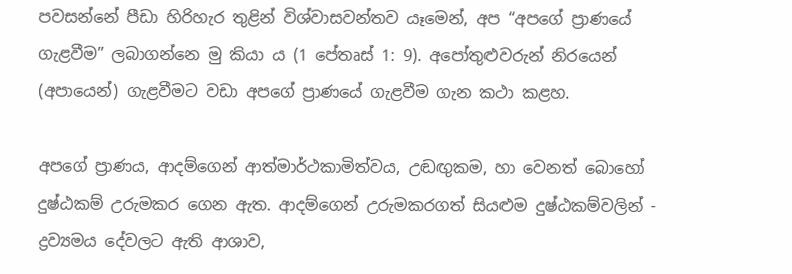පවසන්නේ පීඩා හිරිහැර තුළින් විශ්වාසවන්තව යෑමෙන්, අප “අපගේ ප්‍රාණයේ ගැළවීම” ලබාගන්නෙ මු කියා ය (1 පේතෘස් 1: 9). අපෝතුළුවරුන් නිරයෙන් (අපායෙන්) ගැළවීමට වඩා අපගේ ප්‍රාණයේ ගැළවීම ගැන කථා කළහ.

අපගේ ප්‍රාණය, ආදම්ගෙන් ආත්මාර්ථකාමිත්වය, උඬඟුකම, හා වෙනත් බොහෝ දුෂ්ඨකම් උරුමකර ගෙන ඇත. ආදම්ගෙන් උරුමකරගත් සියළුම දුෂ්ඨකම්වලින් - ද්‍රව්‍යමය දේවලට ඇති ආශාව,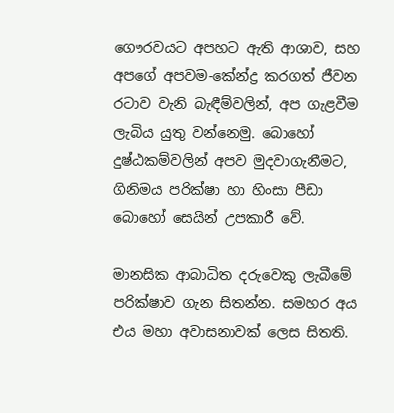ගෞරවයට අපහට ඇති ආශාව, සහ අපගේ අපවම-කේන්ද්‍ර කරගත් ජීවන රටාව වැනි බැඳීම්වලින්, අප ගැළවීම ලැබිය යුතු වන්නෙමු. බොහෝ දුෂ්ඨකම්වලින් අපව මුදවාගැනීමට, ගිනිමය පරික්ෂා හා හිංසා පීඩා බොහෝ සෙයින් උපකාරී වේ.

මානසික ආබාධිත දරුවෙකු ලැබීමේ පරික්ෂාව ගැන සිතන්න. සමහර අය එය මහා අවාසනාවක් ලෙස සිතති.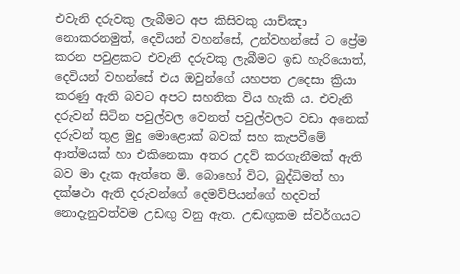එවැනි දරුවකු ලැබීමට අප කිසිවකු යාච්ඤා නොකරනමුත්, දෙවියන් වහන්සේ, උන්වහන්සේ ට ප්‍රේම කරන පවුළකට එවැනි දරුවකු ලැබීමට ඉඩ හැරියොත්, දෙවියන් වහන්සේ එය ඔවුන්ගේ යහපත උදෙසා ක්‍රියා කරණු ඇති බවට අපට සහතික විය හැකි ය. එවැනි දරුවන් සිටින පවුල්වල වෙනත් පවුල්වලට වඩා අනෙක් දරුවන් තුළ මුදු මොළොක් බවක් සහ කැපවීමේ ආත්මයක් හා එකිනෙකා අතර උදව් කරගැනීමක් ඇති බව මා දැක ඇත්තෙ මි. බොහෝ විට, බුද්ධිමත් හා දක්ෂථා ඇති දරුවන්ගේ දෙමව්පියන්ගේ හදවත් නොදැනුවත්වම උඩඟු වනු ඇත. උඬඟුකම ස්වර්ගයට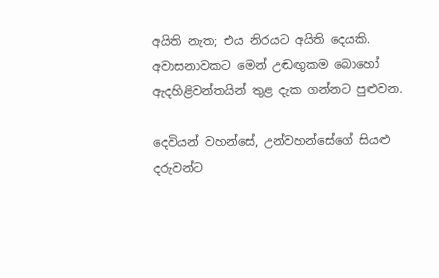අයිති නැත; එය නිරයට අයිති දෙයකි. අවාසනාවකට මෙන් උඬඟුකම බොහෝ ඇදහිළිවන්තයින් තුළ දැක ගන්නට පුළුවන.

දෙවියන් වහන්සේ, උන්වහන්සේගේ සියළු දරුවන්ට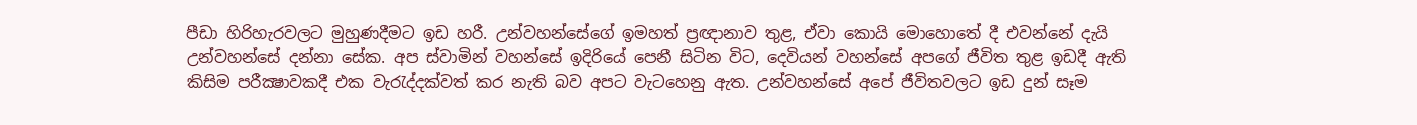පීඩා හිරිහැරවලට මුහුණදීමට ඉඩ හරී. උන්වහන්සේගේ ඉමහත් ප්‍රඥානාව තුළ, ඒවා කොයි මොහොතේ දී එවන්නේ දැයි උන්වහන්සේ දන්නා සේක. අප ස්වාමින් වහන්සේ ඉදිරියේ පෙනී සිටින විට, දෙවියන් වහන්සේ අපගේ ජීවිත තුළ ඉඩදී ඇති කිසිම පරීක්‍ෂාවකදී එක වැරැද්දක්වත් කර නැති බව අපට වැටහෙනු ඇත. උන්වහන්සේ අපේ ජීවිතවලට ඉඩ දුන් සෑම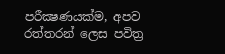පරීක්‍ෂණයක්ම, අපව රත්තරන් ලෙස පවිත්‍ර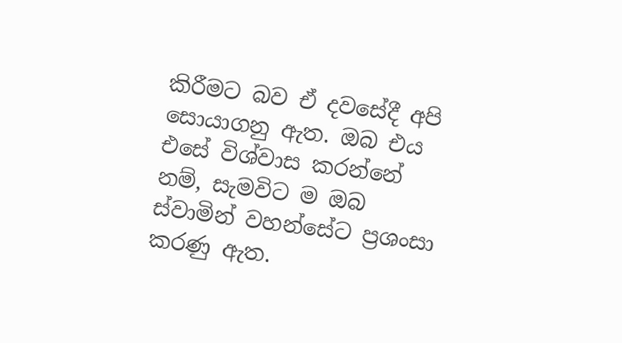කිරීමට බව ඒ දවසේදී අපි සොයාගනු ඇත. ඔබ එය එසේ විශ්වාස කරන්නේ නම්, සැමවිට ම ඔබ ස්වාමින් වහන්සේට ප්‍රශංසා කරණු ඇත.